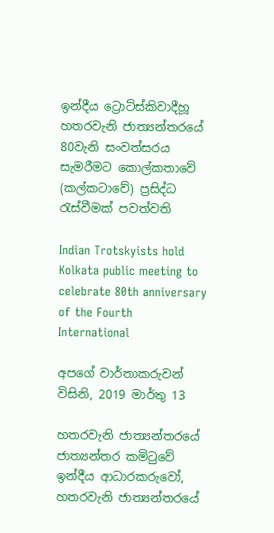ඉන්දීය ට්‍රොට්ස්කිවාදීහූ හතරවැනි ජාත්‍යන්තරයේ 80වැනි සංවත්සරය සැමරීමට කොල්කතාවේ (කල්කටාවේ) ප්‍රසිද්ධ රැස්වීමක් පවත්වති

Indian Trotskyists hold Kolkata public meeting to celebrate 80th anniversary of the Fourth International

අපගේ වාර්තාකරුවන් විසිනි, 2019 මාර්තු 13

හතරවැනි ජාත්‍යන්තරයේ ජාත්‍යන්තර කමිටුවේ ඉන්දීය ආධාරකරුවෝ, හතරවැනි ජාත්‍යන්තරයේ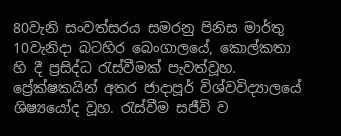80වැනි සංවත්සරය සමරනු පිනිස මාර්තු 10වැනිදා බටහිර බෙංගාලයේ, කොල්කතා හි දී ප්‍රසිද්ධ රැස්වීමක් පැවත්වූහ. ප්‍රේක්ෂකයින් අතර ජාදාපූර් විශ්වවිද්‍යාලයේ ශිෂ්‍යයෝද වූහ. රැස්වීම සජීවි ව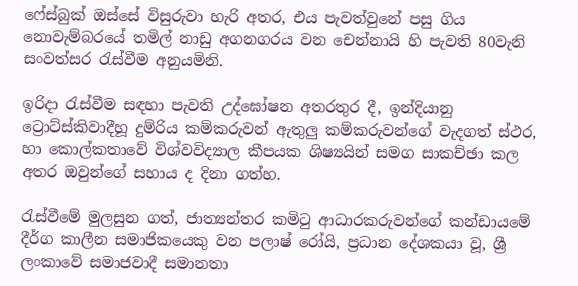ෆේස්බුක් ඔස්සේ විසුරුවා හැරි අතර, එය පැවත්වුනේ පසු ගිය නොවැම්බරයේ තමිල් නාඩු අගනගරය වන චෙන්නායි හි පැවති 80වැනි සංවත්සර රැස්වීම අනුයමිනි.

ඉරිදා රැස්වීම සඳහා පැවති උද්ඝෝෂන අතරතුර දී, ඉන්දියානු ට්‍රොට්ස්කිවාදීහූ දුම්රිය කම්කරුවන් ඇතුලු කම්කරුවන්ගේ වැදගත් ස්ථර, හා කොල්කතාවේ විශ්වවිද්‍යාල කීපයක ශිෂ්‍යයින් සමග සාකච්ඡා කල අතර ඔවුන්ගේ සහාය ද දිනා ගත්හ.

රැස්වීමේ මුලසුන ගත්, ජාත්‍යන්තර කමිටු ආධාරකරුවන්ගේ කන්ඩායමේ දීර්ග කාලීන සමාජිකයෙකු වන පලාෂ් රෝයි, ප්‍රධාන දේශකයා වූ, ශ්‍රී ලංකාවේ සමාජවාදී සමානතා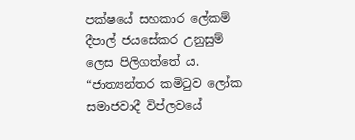පක්ෂයේ සහකාර ලේකම් දීපාල් ජයසේකර උනුසුම් ලෙස පිලිගත්තේ ය. “ජාත්‍යන්තර කමිටුව ලෝක සමාජවාදී විප්ලවයේ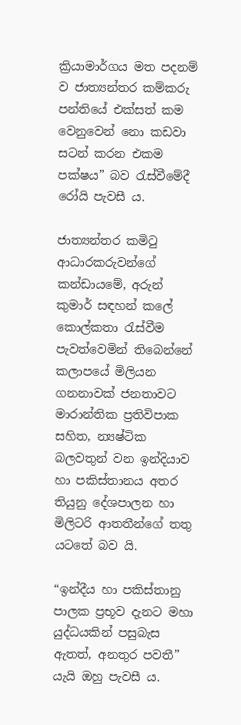ක්‍රියාමාර්ගය මත පදනම් ව ජාත්‍යන්තර කම්කරු පන්තියේ එක්සත් කම වෙනුවෙන් නො කඩවා සටන් කරන එකම පක්ෂය” බව රැස්වීමේදී රෝයි පැවසී ය.

ජාත්‍යන්තර කමිටු ආධාරකරුවන්ගේ කන්ඩායමේ, අරුන් කුමාර් සඳහන් කලේ කොල්කතා රැස්වීම පැවත්වෙමින් තිබෙන්නේ කලාපයේ මිලියන ගනනාවක් ජනතාවට මාරාන්තික ප්‍රතිවිපාක සහිත, න්‍යෂ්ටික බලවතුන් වන ඉන්දියාව හා පකිස්තානය අතර තියුනු දේශපාලන හා මිලිටරි ආතතීන්ගේ තතු යටතේ බව යි.

“ඉන්දීය හා පකිස්තානු පාලක ප්‍රභූව දැනට මහා යුද්ධයකින් පසුබැස ඇතත්, අනතුර පවතී” යැයි ඔහු පැවසී ය.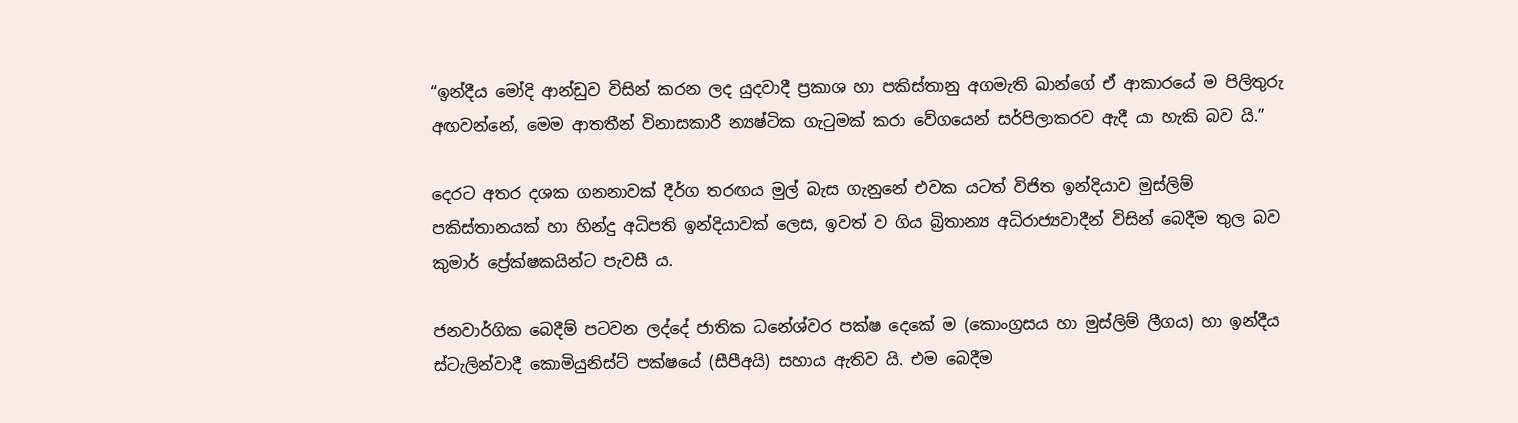“ඉන්දීය මෝදි ආන්ඩුව විසින් කරන ලද යුදවාදී ප්‍රකාශ හා පකිස්තානු අගමැති ඛාන්ගේ ඒ ආකාරයේ ම පිලිතුරු අඟවන්නේ, මෙම ආතතීන් විනාසකාරී න්‍යෂ්ටික ගැටුමක් කරා වේගයෙන් සර්පිලාකරව ඇදී යා හැකි බව යි.”

දෙරට අතර දශක ගනනාවක් දීර්ග තරඟය මුල් බැස ගැනුනේ එවක යටත් විජිත ඉන්දියාව මුස්ලිම් පකිස්තානයක් හා හින්දු අධිපති ඉන්දියාවක් ලෙස, ඉවත් ව ගිය බ්‍රිතාන්‍ය අධිරාජ්‍යවාදීන් විසින් බෙදීම තුල බව කුමාර් ප්‍රේක්ෂකයින්ට පැවසී ය.

ජනවාර්ගික බෙදීම් පටවන ලද්දේ ජාතික ධනේශ්වර පක්ෂ දෙකේ ම (කොංග්‍රසය හා මුස්ලිම් ලීගය) හා ඉන්දීය ස්ටැලින්වාදී කොමියුනිස්ට් පක්ෂයේ (සීපීඅයි) සහාය ඇතිව යි. එම බෙදීම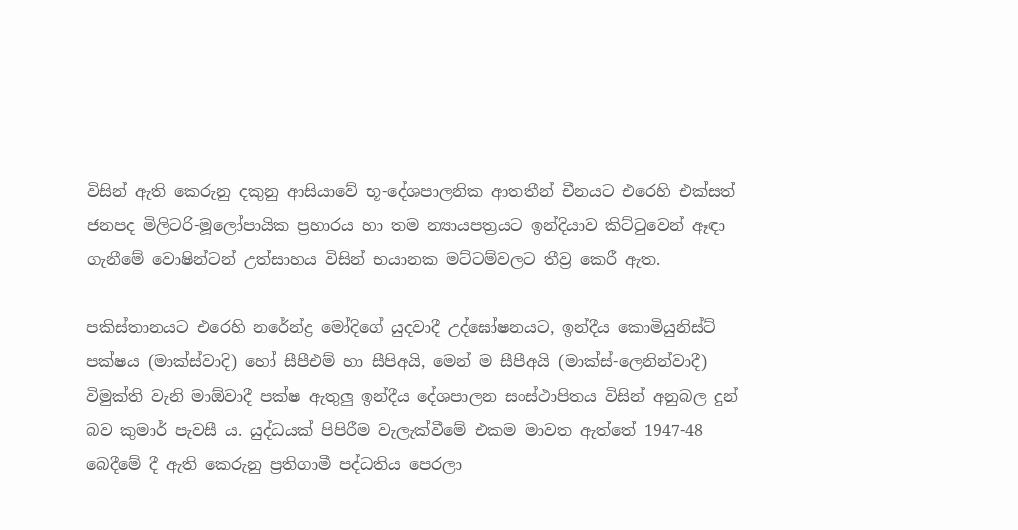විසින් ඇති කෙරුනු දකුනු ආසියාවේ භූ-දේශපාලනික ආතතීන් චීනයට එරෙහි එක්සත් ජනපද මිලිටරි-මූලෝපායික ප්‍රහාරය හා තම න්‍යායපත්‍රයට ඉන්දියාව කිට්ටුවෙන් ඈඳා ගැනීමේ වොෂින්ටන් උත්සාහය විසින් භයානක මට්ටම්වලට තීව්‍ර කෙරී ඇත.

පකිස්තානයට එරෙහි නරේන්ද්‍ර මෝදිගේ යුදවාදී උද්ඝෝෂනයට, ඉන්දීය කොමියුනිස්ට් පක්ෂය (මාක්ස්වාදි) හෝ සීපීඑම් හා සීපිඅයි, මෙන් ම සීපීඅයි (මාක්ස්-ලෙනින්වාදී) විමුක්ති වැනි මාඕවාදී පක්ෂ ඇතුලු ඉන්දීය දේශපාලන සංස්ථාපිතය විසින් අනුබල දුන් බව කුමාර් පැවසී ය. යුද්ධයක් පිපිරීම වැලැක්වීමේ එකම මාවත ඇත්තේ 1947-48 බෙදීමේ දී ඇති කෙරුනු ප්‍රතිගාමී පද්ධතිය පෙරලා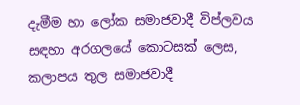දැමීම හා ලෝක සමාජවාදී විප්ලවය සඳහා අරගලයේ කොටසක් ලෙස, කලාපය තුල සමාජවාදී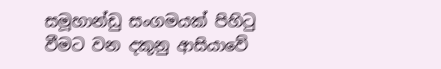සමූහාන්ඩු සංගමයක් පිහිටු වීමට වන දකුනු ආසියාවේ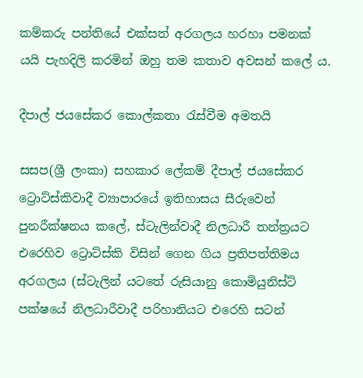කම්කරු පන්තියේ එක්සත් අරගලය හරහා පමනක් යයි පැහදිලි කරමින් ඔහු තම කතාව අවසන් කලේ ය.

දීපාල් ජයසේකර කොල්කතා රැස්වීම අමතයි

සසප(ශ්‍රී ලංකා) සහකාර ලේකම් දීපාල් ජයසේකර ට්‍රොට්ස්කිවාදී ව්‍යාපාරයේ ඉතිහාසය සීරුවෙන් පුනරීක්ෂනය කලේ, ස්ටැලින්වාදී නිලධාරී තන්ත්‍රයට එරෙහිව ට්‍රොට්ස්කි විසින් ගෙන ගිය ප්‍රතිපත්තිමය අරගලය (ස්ටැලින් යටතේ රුසියානු කොමියුනිස්ට් පක්ෂයේ නිලධාරීවාදී පරිහානියට එරෙහි සටන්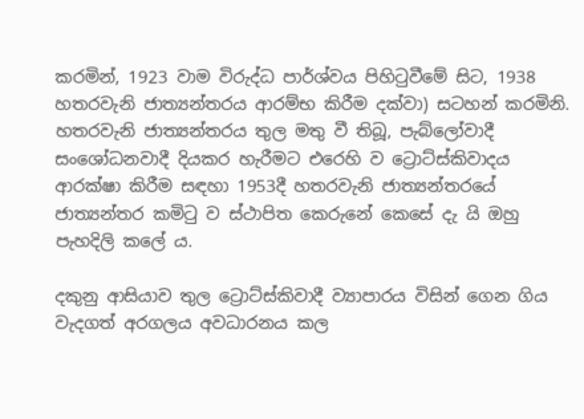කරමින්, 1923 වාම විරුද්ධ පාර්ශ්වය පිහිටුවීමේ සිට, 1938 හතරවැනි ජාත්‍යන්තරය ආරම්භ කිරීම දක්වා) සටහන් කරමිනි. හතරවැනි ජාත්‍යන්තරය තුල මතු වී තිබූ, පැබ්ලෝවාදී සංශෝධනවාදී දියකර හැරීමට එරෙහි ව ට්‍රොට්ස්කිවාදය ආරක්ෂා කිරීම සඳහා 1953දී හතරවැනි ජාත්‍යන්තරයේ ජාත්‍යන්තර කමිටු ව ස්ථාපිත කෙරුනේ කෙසේ දැ යි ඔහු පැහදිලි කලේ ය.

දකුනු ආසියාව තුල ට්‍රොට්ස්කිවාදී ව්‍යාපාරය විසින් ගෙන ගිය වැදගත් අරගලය අවධාරනය කල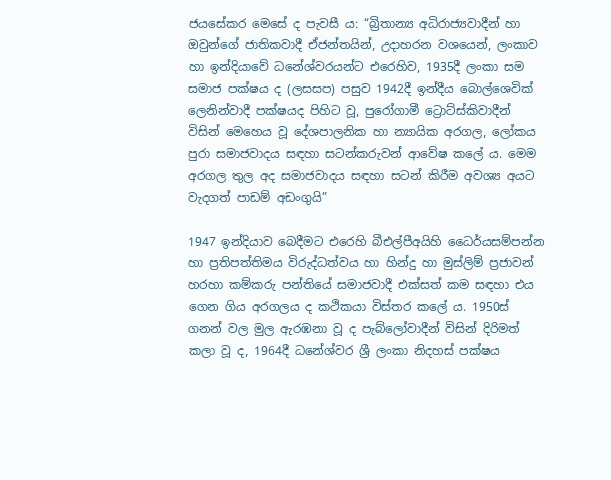ජයසේකර මෙසේ ද පැවසී ය: “බ්‍රිතාන්‍ය අධිරාජ්‍යවාදීන් හා ඔවුන්ගේ ජාතිකවාදී ඒජන්තයින්, උදාහරන වශයෙන්, ලංකාව හා ඉන්දියාවේ ධනේශ්වරයන්ට එරෙහිව, 1935දී ලංකා සම සමාජ පක්ෂය ද (ලසසප) පසුව 1942දී ඉන්දීය බොල්ශෙවික් ලෙනින්වාදී පක්ෂයද පිහිට වූ, පුරෝගාමී ට්‍රොට්ස්කිවාදීන් විසින් මෙහෙය වූ දේශපාලනික හා න්‍යායික අරගල, ලෝකය පුරා සමාජවාදය සඳහා සටන්කරුවන් ආවේෂ කලේ ය. මෙම අරගල තුල අද සමාජවාදය සඳහා සටන් කිරීම අවශ්‍ය අයට වැදගත් පාඩම් අඩංගුයි”

1947 ඉන්දියාව බෙදීමට එරෙහි බීඑල්පීඅයිහි ධෛර්යසම්පන්න හා ප්‍රතිපත්තිමය විරුද්ධත්වය හා හින්දු හා මුස්ලිම් ප්‍රජාවන් හරහා කම්කරු පන්තියේ සමාජවාදී එක්සත් කම සඳහා එය ගෙන ගිය අරගලය ද කථිකයා විස්තර කලේ ය. 1950ස් ගනන් වල මුල ඇරඹනා වූ ද පැබ්ලෝවාදීන් විසින් දිරිමත් කලා වූ ද, 1964දී ධනේශ්වර ශ්‍රී ලංකා නිදහස් පක්ෂය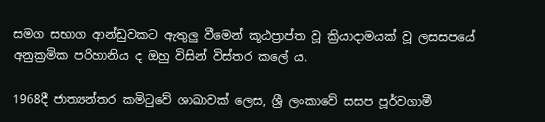සමග සභාග ආන්ඩුවකට ඇතුලු වීමෙන් කූඨප්‍රාප්ත වූ ක්‍රියාදාමයක් වූ ලසසපයේ අනුක්‍රමික පරිහානිය ද ඔහු විසින් විස්තර කලේ ය.

1968දී ජාත්‍යන්තර කමිටුවේ ශාඛාවක් ලෙස, ශ්‍රී ලංකාවේ සසප පූර්වගාමී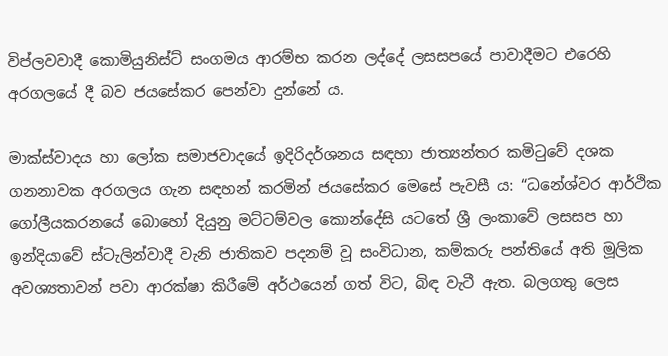විප්ලවවාදී කොමියුනිස්ට් සංගමය ආරම්භ කරන ලද්දේ ලසසපයේ පාවාදීමට එරෙහි අරගලයේ දී බව ජයසේකර පෙන්වා දුන්නේ ය.

මාක්ස්වාදය හා ලෝක සමාජවාදයේ ඉදිරිදර්ශනය සඳහා ජාත්‍යන්තර කමිටුවේ දශක ගනනාවක අරගලය ගැන සඳහන් කරමින් ජයසේකර මෙසේ පැවසී ය: “ධනේශ්වර ආර්ථික ගෝලීයකරනයේ බොහෝ දියුනු මට්ටම්වල කොන්දේසි යටතේ ශ්‍රී ලංකාවේ ලසසප හා ඉන්දියාවේ ස්ටැලින්වාදී වැනි ජාතිකව පදනම් වූ සංවිධාන, කම්කරු පන්තියේ අති මූලික අවශ්‍යතාවන් පවා ආරක්ෂා කිරීමේ අර්ථයෙන් ගත් විට, බිඳ වැටී ඇත. බලගතු ලෙස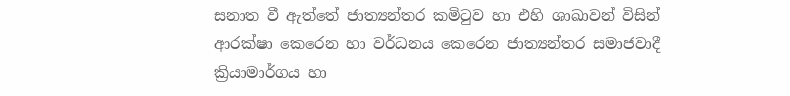සනාත වී ඇත්තේ ජාත්‍යන්තර කමිටුව හා එහි ශාඛාවන් විසින් ආරක්ෂා කෙරෙන හා වර්ධනය කෙරෙන ජාත්‍යන්තර සමාජවාදී ක්‍රියාමාර්ගය හා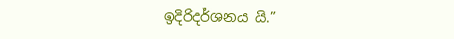ඉදිරිදර්ශනය යි.”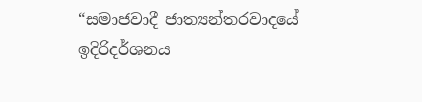“සමාජවාදී ජාත්‍යන්තරවාදයේ ඉදිරිදර්ශනය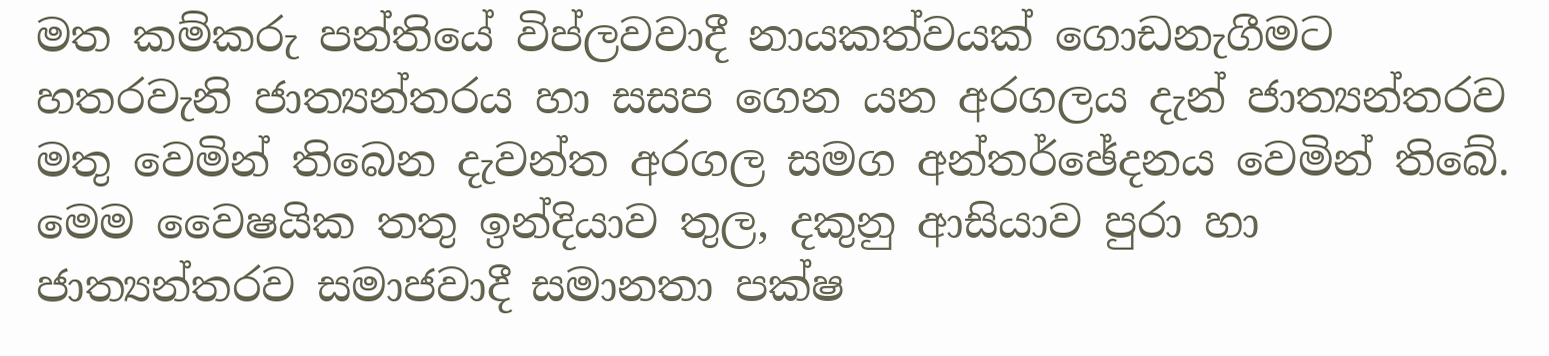මත කම්කරු පන්තියේ විප්ලවවාදී නායකත්වයක් ගොඩනැගීමට හතරවැනි ජාත්‍යන්තරය හා සසප ගෙන යන අරගලය දැන් ජාත්‍යන්තරව මතු වෙමින් තිබෙන දැවන්ත අරගල සමග අන්තර්ඡේදනය වෙමින් තිබේ. මෙම වෛෂයික තතු ඉන්දියාව තුල, දකුනු ආසියාව පුරා හා ජාත්‍යන්තරව සමාජවාදී සමානතා පක්ෂ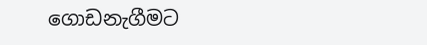ගොඩනැගීමට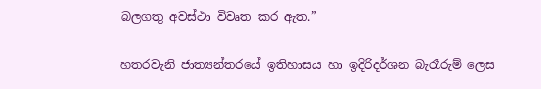බලගතු අවස්ථා විවෘත කර ඇත.”

හතරවැනි ජාත්‍යන්තරයේ ඉතිහාසය හා ඉදිරිදර්ශන බැරෑරුම් ලෙස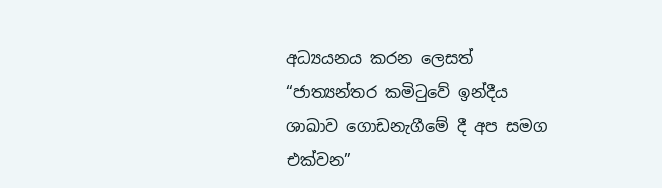අධ්‍යයනය කරන ලෙසත් “ජාත්‍යන්තර කමිටුවේ ඉන්දීය ශාඛාව ගොඩනැගීමේ දී අප සමග එක්වන”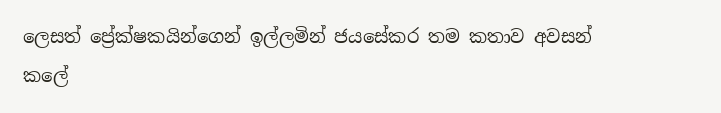ලෙසත් ප්‍රේක්ෂකයින්ගෙන් ඉල්ලමින් ජයසේකර තම කතාව අවසන් කලේ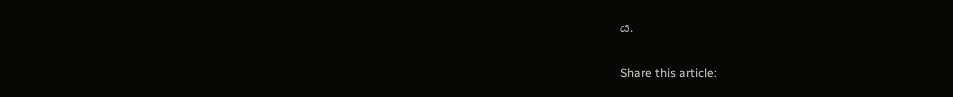ය.

Share this article: